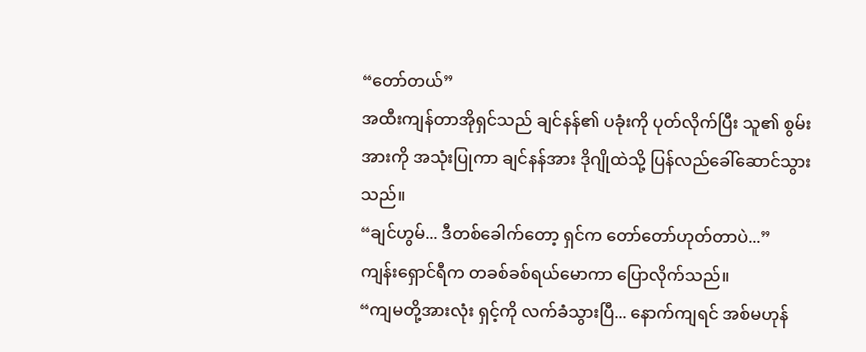“တော်တယ်”
အထီးကျန်တာအိုရှင်သည် ချင်နန်၏ ပခုံးကို ပုတ်လိုက်ပြီး သူ၏ စွမ်းအားကို အသုံးပြုကာ ချင်နန်အား ဒိုဂျိုထဲသို့ ပြန်လည်ခေါ်ဆောင်သွားသည်။
“ချင်ဟွမ်... ဒီတစ်ခေါက်တော့ ရှင်က တော်တော်ဟုတ်တာပဲ...”
ကျန်းရှောင်ရီက တခစ်ခစ်ရယ်မောကာ ပြောလိုက်သည်။
“ကျမတို့အားလုံး ရှင့်ကို လက်ခံသွားပြီ... နောက်ကျရင် အစ်မဟုန်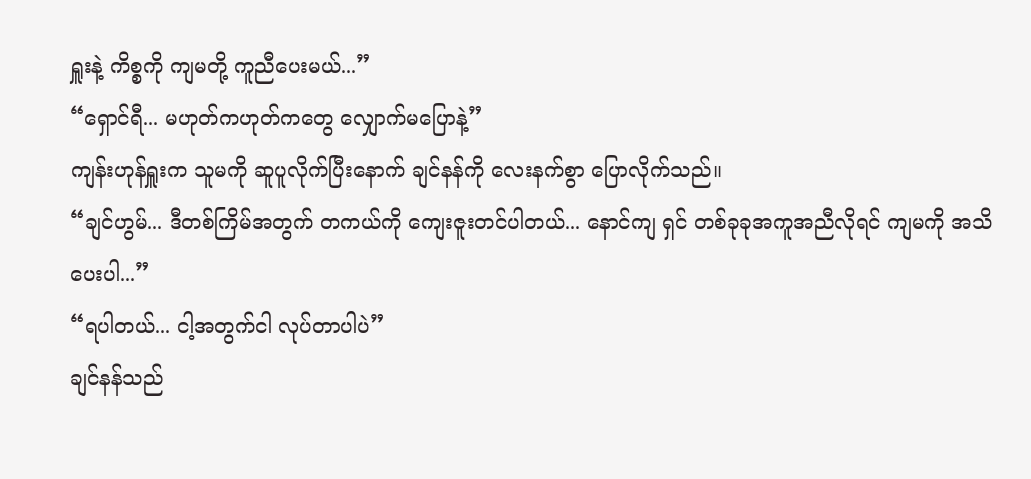ရှူးနဲ့ ကိစ္စကို ကျမတို့ ကူညီပေးမယ်...”
“ရှောင်ရီ... မဟုတ်ကဟုတ်ကတွေ လျှောက်မပြောနဲ့”
ကျန်းဟုန်ရှူးက သူမကို ဆူပူလိုက်ပြီးနောက် ချင်နန်ကို လေးနက်စွာ ပြောလိုက်သည်။
“ချင်ဟွမ်... ဒီတစ်ကြိမ်အတွက် တကယ်ကို ကျေးဇူးတင်ပါတယ်... နောင်ကျ ရှင် တစ်ခုခုအကူအညီလိုရင် ကျမကို အသိပေးပါ...”
“ရပါတယ်... ငါ့အတွက်ငါ လုပ်တာပါပဲ”
ချင်နန်သည်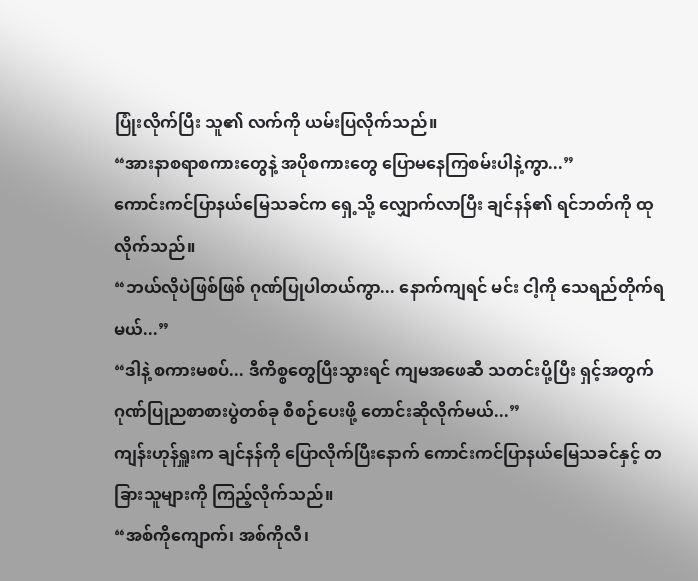ပြုံးလိုက်ပြီး သူ၏ လက်ကို ယမ်းပြလိုက်သည်။
“အားနာစရာစကားတွေနဲ့ အပိုစကားတွေ ပြောမနေကြစမ်းပါနဲ့ကွာ...”
ကောင်းကင်ပြာနယ်မြေသခင်က ရှေ့သို့ လျှောက်လာပြီး ချင်နန်၏ ရင်ဘတ်ကို ထုလိုက်သည်။
“ဘယ်လိုပဲဖြစ်ဖြစ် ဂုဏ်ပြုပါတယ်ကွာ... နောက်ကျရင် မင်း ငါ့ကို သေရည်တိုက်ရမယ်...”
“ဒါနဲ့ စကားမစပ်... ဒီကိစ္စတွေပြီးသွားရင် ကျမအဖေဆီ သတင်းပို့ပြီး ရှင့်အတွက် ဂုဏ်ပြုညစာစားပွဲတစ်ခု စီစဉ်ပေးဖို့ တောင်းဆိုလိုက်မယ်...”
ကျန်းဟုန်ရှူးက ချင်နန်ကို ပြောလိုက်ပြီးနောက် ကောင်းကင်ပြာနယ်မြေသခင်နှင့် တခြားသူများကို ကြည့်လိုက်သည်။
“အစ်ကိုကျောက်၊ အစ်ကိုလီ၊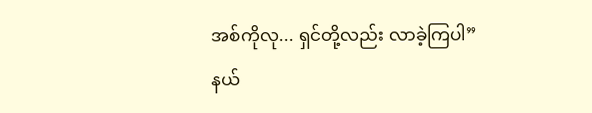အစ်ကိုလု... ရှင်တို့လည်း လာခဲ့ကြပါ”
နယ်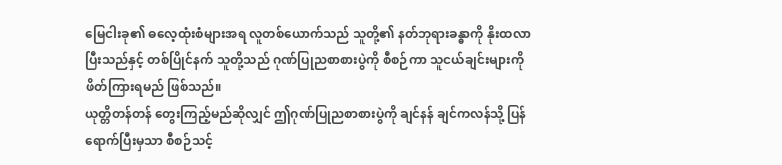မြေငါးခု၏ ဓလေ့ထုံးစံများအရ လူတစ်ယောက်သည် သူတို့၏ နတ်ဘုရားခန္ဓာကို နိုးထလာပြီးသည်နှင့် တစ်ပြိုင်နက် သူတို့သည် ဂုဏ်ပြုညစာစားပွဲကို စီစဉ်ကာ သူငယ်ချင်းများကို ဖိတ်ကြားရမည် ဖြစ်သည်။
ယုတ္တိတန်တန် တွေးကြည့်မည်ဆိုလျှင် ဤဂုဏ်ပြုညစာစားပွဲကို ချင်နန် ချင်ကလန်သို့ ပြန်ရောက်ပြီးမှသာ စီစဉ်သင့်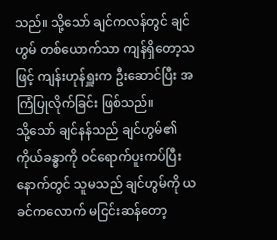သည်။ သို့သော် ချင်ကလန်တွင် ချင်ဟွမ် တစ်ယောက်သာ ကျန်ရှိတော့သဖြင့် ကျန်းဟုန်ရှူးက ဦးဆောင်ပြီး အကြံပြုလိုက်ခြင်း ဖြစ်သည်။
သို့သော် ချင်နန်သည် ချင်ဟွမ်၏ ကိုယ်ခန္ဓာကို ဝင်ရောက်ပူးကပ်ပြီးနောက်တွင် သူမသည် ချင်ဟွမ်ကို ယခင်ကလောက် မငြင်းဆန်တော့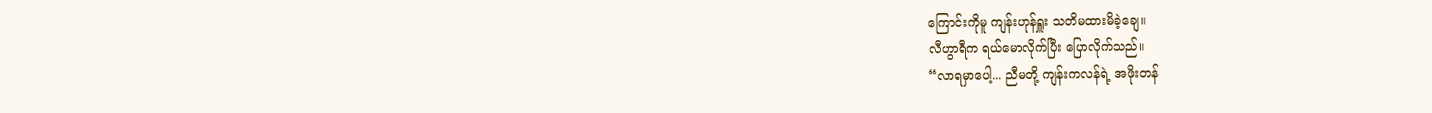ကြောင်းကိုမူ ကျန်းဟုန်ရှူး သတိမထားမိခဲ့ချေ။
လီဟွာရီက ရယ်မောလိုက်ပြီး ပြောလိုက်သည်။
“လာရမှာပေါ့... ညီမတို့ ကျန်းကလန်ရဲ့ အဖိုးတန်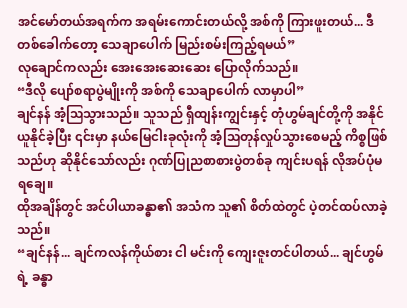အင်မော်တယ်အရက်က အရမ်းကောင်းတယ်လို့ အစ်ကို ကြားဖူးတယ်... ဒီတစ်ခေါက်တော့ သေချာပေါက် မြည်းစမ်းကြည့်ရမယ်”
လုချောင်ကလည်း အေးအေးဆေးဆေး ပြောလိုက်သည်။
“ဒီလို ပျော်စရာပွဲမျိုးကို အစ်ကို သေချာပေါက် လာမှာပါ”
ချင်နန် အံ့ဩသွားသည်။ သူသည် ရှီထျန်းကျွင်းနှင့် တုံဟွမ်ချင်တို့ကို အနိုင်ယူနိုင်ခဲ့ပြီး ၎င်းမှာ နယ်မြေငါးခုလုံးကို အံ့သြတုန်လှုပ်သွားစေမည့် ကိစ္စဖြစ်သည်ဟု ဆိုနိုင်သော်လည်း ဂုဏ်ပြုညစာစားပွဲတစ်ခု ကျင်းပရန် လိုအပ်ပုံမရချေ။
ထိုအချိန်တွင် အင်ပါယာခန္ဓာ၏ အသံက သူ၏ စိတ်ထဲတွင် ပဲ့တင်ထပ်လာခဲ့သည်။
“ချင်နန်... ချင်ကလန်ကိုယ်စား ငါ မင်းကို ကျေးဇူးတင်ပါတယ်... ချင်ဟွမ်ရဲ့ ခန္ဓာ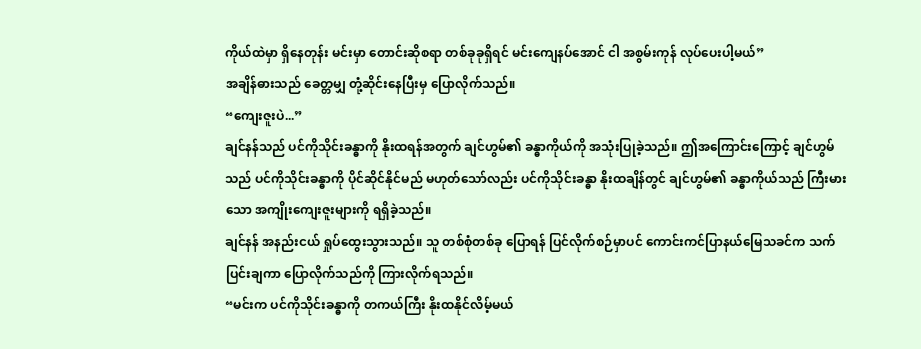ကိုယ်ထဲမှာ ရှိနေတုန်း မင်းမှာ တောင်းဆိုစရာ တစ်ခုခုရှိရင် မင်းကျေနပ်အောင် ငါ အစွမ်းကုန် လုပ်ပေးပါ့မယ်”
အချိန်ဓားသည် ခေတ္တမျှ တုံ့ဆိုင်းနေပြီးမှ ပြောလိုက်သည်။
“ကျေးဇူးပဲ...”
ချင်နန်သည် ပင်ကိုသိုင်းခန္ဓာကို နိုးထရန်အတွက် ချင်ဟွမ်၏ ခန္ဓာကိုယ်ကို အသုံးပြုခဲ့သည်။ ဤအကြောင်းကြောင့် ချင်ဟွမ်သည် ပင်ကိုသိုင်းခန္ဓာကို ပိုင်ဆိုင်နိုင်မည် မဟုတ်သော်လည်း ပင်ကိုသိုင်းခန္ဓာ နိုးထချိန်တွင် ချင်ဟွမ်၏ ခန္ဓာကိုယ်သည် ကြီးမားသော အကျိုးကျေးဇူးများကို ရရှိခဲ့သည်။
ချင်နန် အနည်းငယ် ရှုပ်ထွေးသွားသည်။ သူ တစ်စုံတစ်ခု ပြောရန် ပြင်လိုက်စဉ်မှာပင် ကောင်းကင်ပြာနယ်မြေသခင်က သက်ပြင်းချကာ ပြောလိုက်သည်ကို ကြားလိုက်ရသည်။
“မင်းက ပင်ကိုသိုင်းခန္ဓာကို တကယ်ကြီး နိုးထနိုင်လိမ့်မယ်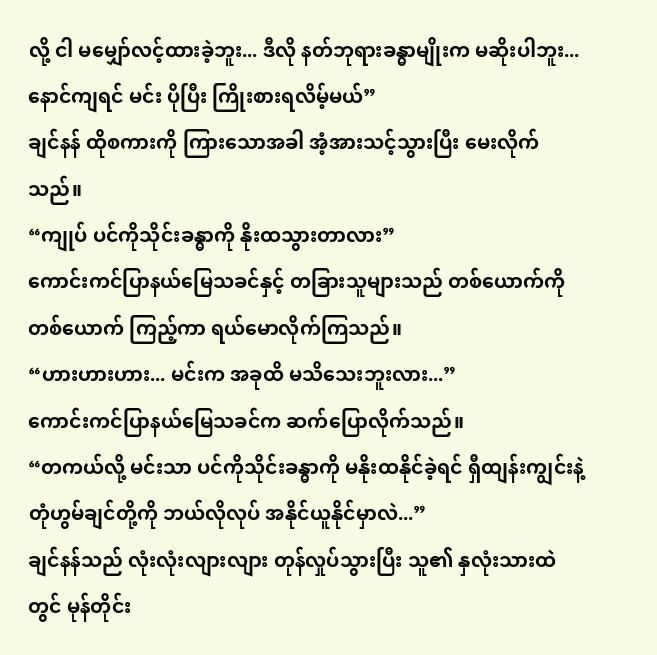လို့ ငါ မမျှော်လင့်ထားခဲ့ဘူး... ဒီလို နတ်ဘုရားခန္ဓာမျိုးက မဆိုးပါဘူး... နောင်ကျရင် မင်း ပိုပြီး ကြိုးစားရလိမ့်မယ်”
ချင်နန် ထိုစကားကို ကြားသောအခါ အံ့အားသင့်သွားပြီး မေးလိုက်သည်။
“ကျုပ် ပင်ကိုသိုင်းခန္ဓာကို နိုးထသွားတာလား”
ကောင်းကင်ပြာနယ်မြေသခင်နှင့် တခြားသူများသည် တစ်ယောက်ကိုတစ်ယောက် ကြည့်ကာ ရယ်မောလိုက်ကြသည်။
“ဟားဟားဟား... မင်းက အခုထိ မသိသေးဘူးလား...”
ကောင်းကင်ပြာနယ်မြေသခင်က ဆက်ပြောလိုက်သည်။
“တကယ်လို့ မင်းသာ ပင်ကိုသိုင်းခန္ဓာကို မနိုးထနိုင်ခဲ့ရင် ရှီထျန်းကျွင်းနဲ့ တုံဟွမ်ချင်တို့ကို ဘယ်လိုလုပ် အနိုင်ယူနိုင်မှာလဲ...”
ချင်နန်သည် လုံးလုံးလျားလျား တုန်လှုပ်သွားပြီး သူ၏ နှလုံးသားထဲတွင် မုန်တိုင်း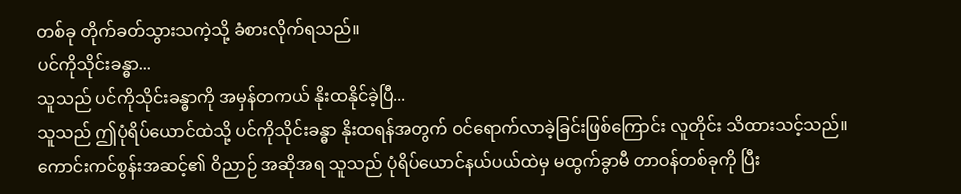တစ်ခု တိုက်ခတ်သွားသကဲ့သို့ ခံစားလိုက်ရသည်။
ပင်ကိုသိုင်းခန္ဓာ...
သူသည် ပင်ကိုသိုင်းခန္ဓာကို အမှန်တကယ် နိုးထနိုင်ခဲ့ပြီ...
သူသည် ဤပုံရိပ်ယောင်ထဲသို့ ပင်ကိုသိုင်းခန္ဓာ နိုးထရန်အတွက် ဝင်ရောက်လာခဲ့ခြင်းဖြစ်ကြောင်း လူတိုင်း သိထားသင့်သည်။
ကောင်းကင်စွန်းအဆင့်၏ ဝိညာဉ် အဆိုအရ သူသည် ပုံရိပ်ယောင်နယ်ပယ်ထဲမှ မထွက်ခွာမီ တာဝန်တစ်ခုကို ပြီး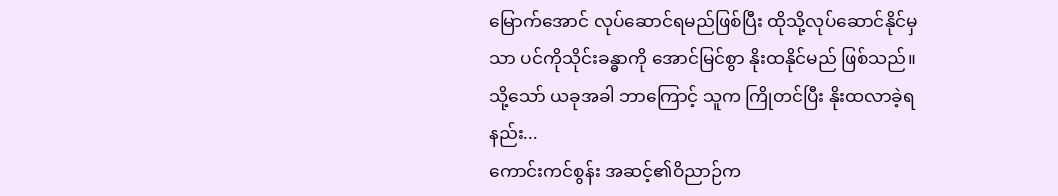မြောက်အောင် လုပ်ဆောင်ရမည်ဖြစ်ပြီး ထိုသို့လုပ်ဆောင်နိုင်မှသာ ပင်ကိုသိုင်းခန္ဓာကို အောင်မြင်စွာ နိုးထနိုင်မည် ဖြစ်သည်။
သို့သော် ယခုအခါ ဘာကြောင့် သူက ကြိုတင်ပြီး နိုးထလာခဲ့ရနည်း...
ကောင်းကင်စွန်း အဆင့်၏ဝိညာဉ်က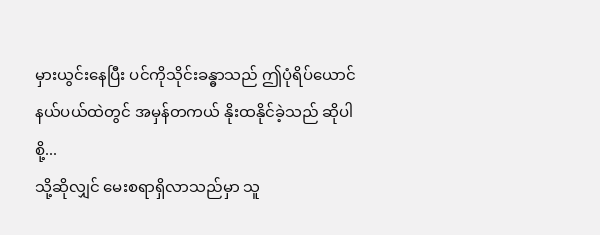မှားယွင်းနေပြီး ပင်ကိုသိုင်းခန္ဓာသည် ဤပုံရိပ်ယောင်နယ်ပယ်ထဲတွင် အမှန်တကယ် နိုးထနိုင်ခဲ့သည် ဆိုပါစို့...
သို့ဆိုလျှင် မေးစရာရှိလာသည်မှာ သူ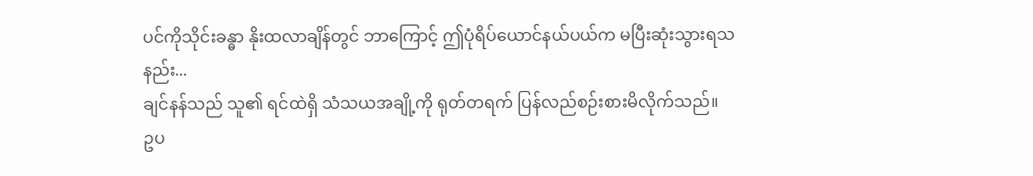ပင်ကိုသိုင်းခန္ဓာ နိုးထလာချိန်တွင် ဘာကြောင့် ဤပုံရိပ်ယောင်နယ်ပယ်က မပြီးဆုံးသွားရသနည်း...
ချင်နန်သည် သူ၏ ရင်ထဲရှိ သံသယအချို့ကို ရုတ်တရက် ပြန်လည်စဉ်းစားမိလိုက်သည်။
ဥပ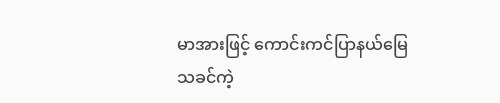မာအားဖြင့် ကောင်းကင်ပြာနယ်မြေသခင်ကဲ့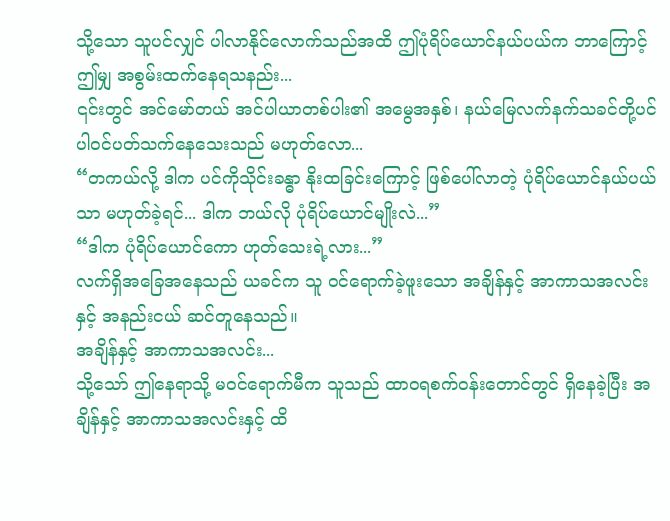သို့သော သူပင်လျှင် ပါလာနိုင်လောက်သည်အထိ ဤပုံရိပ်ယောင်နယ်ပယ်က ဘာကြောင့် ဤမျှ အစွမ်းထက်နေရသနည်း...
၎င်းတွင် အင်မော်တယ် အင်ပါယာတစ်ပါး၏ အမွေအနှစ်၊ နယ်မြေလက်နက်သခင်တို့ပင် ပါဝင်ပတ်သက်နေသေးသည် မဟုတ်လော...
“တကယ်လို့ ဒါက ပင်ကိုသိုင်းခန္ဓာ နိုးထခြင်းကြောင့် ဖြစ်ပေါ်လာတဲ့ ပုံရိပ်ယောင်နယ်ပယ်သာ မဟုတ်ခဲ့ရင်... ဒါက ဘယ်လို ပုံရိပ်ယောင်မျိုးလဲ...”
“ဒါက ပုံရိပ်ယောင်ကော ဟုတ်သေးရဲ့လား...”
လက်ရှိအခြေအနေသည် ယခင်က သူ ဝင်ရောက်ခဲ့ဖူးသော အချိန်နှင့် အာကာသအလင်းနှင့် အနည်းငယ် ဆင်တူနေသည်။
အချိန်နှင့် အာကာသအလင်း...
သို့သော် ဤနေရာသို့ မဝင်ရောက်မီက သူသည် ထာ၀ရစက်၀န်းတောင်တွင် ရှိနေခဲ့ပြီး အချိန်နှင့် အာကာသအလင်းနှင့် ထိ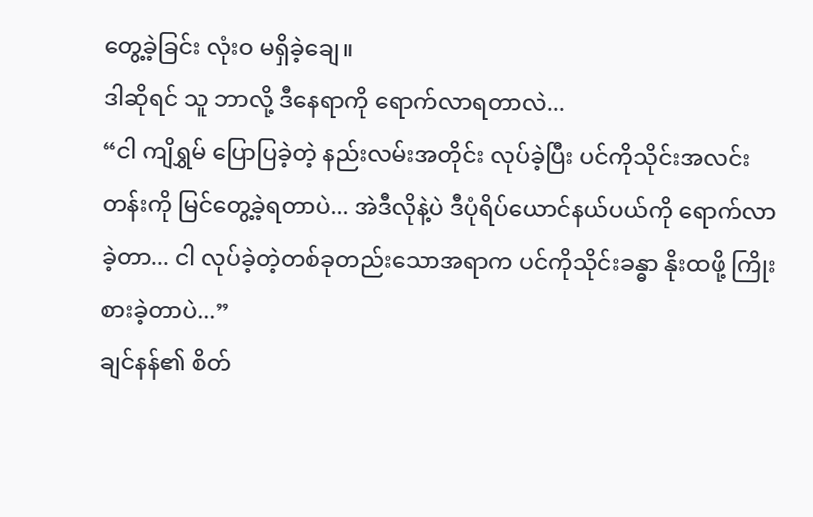တွေ့ခဲ့ခြင်း လုံးဝ မရှိခဲ့ချေ။
ဒါဆိုရင် သူ ဘာလို့ ဒီနေရာကို ရောက်လာရတာလဲ...
“ငါ ကျိရွှမ် ပြောပြခဲ့တဲ့ နည်းလမ်းအတိုင်း လုပ်ခဲ့ပြီး ပင်ကိုသိုင်းအလင်းတန်းကို မြင်တွေ့ခဲ့ရတာပဲ... အဲဒီလိုနဲ့ပဲ ဒီပုံရိပ်ယောင်နယ်ပယ်ကို ရောက်လာခဲ့တာ... ငါ လုပ်ခဲ့တဲ့တစ်ခုတည်းသောအရာက ပင်ကိုသိုင်းခန္ဓာ နိုးထဖို့ ကြိုးစားခဲ့တာပဲ...”
ချင်နန်၏ စိတ်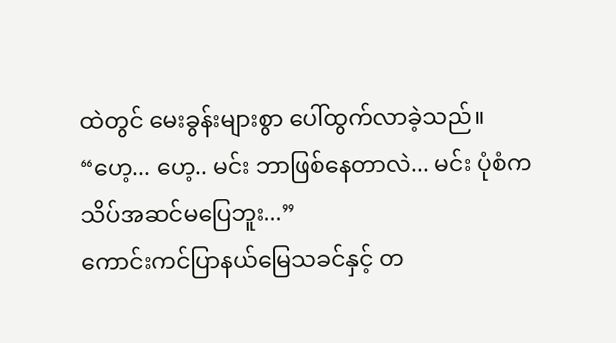ထဲတွင် မေးခွန်းများစွာ ပေါ်ထွက်လာခဲ့သည်။
“ဟေ့... ဟေ့.. မင်း ဘာဖြစ်နေတာလဲ... မင်း ပုံစံက သိပ်အဆင်မပြေဘူး...”
ကောင်းကင်ပြာနယ်မြေသခင်နှင့် တ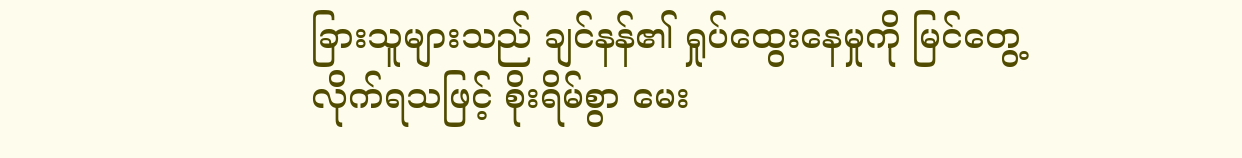ခြားသူများသည် ချင်နန်၏ ရှုပ်ထွေးနေမှုကို မြင်တွေ့လိုက်ရသဖြင့် စိုးရိမ်စွာ မေး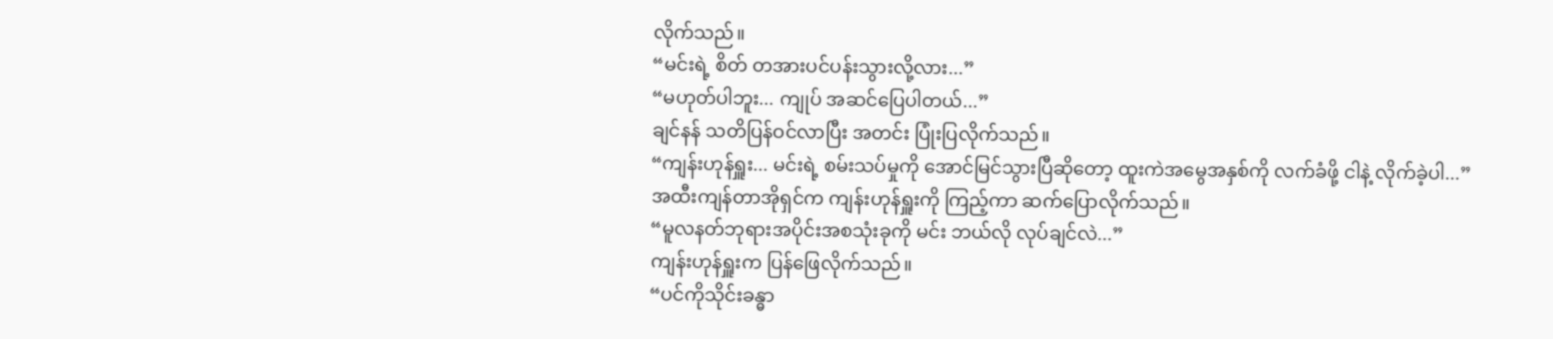လိုက်သည်။
“မင်းရဲ့ စိတ် တအားပင်ပန်းသွားလို့လား...”
“မဟုတ်ပါဘူး... ကျုပ် အဆင်ပြေပါတယ်...”
ချင်နန် သတိပြန်ဝင်လာပြီး အတင်း ပြုံးပြလိုက်သည်။
“ကျန်းဟုန်ရှူး... မင်းရဲ့ စမ်းသပ်မှုကို အောင်မြင်သွားပြီဆိုတော့ ထူးကဲအမွေအနှစ်ကို လက်ခံဖို့ ငါနဲ့ လိုက်ခဲ့ပါ...”
အထီးကျန်တာအိုရှင်က ကျန်းဟုန်ရှူးကို ကြည့်ကာ ဆက်ပြောလိုက်သည်။
“မူလနတ်ဘုရားအပိုင်းအစသုံးခုကို မင်း ဘယ်လို လုပ်ချင်လဲ...”
ကျန်းဟုန်ရှူးက ပြန်ဖြေလိုက်သည်။
“ပင်ကိုသိုင်းခန္ဓာ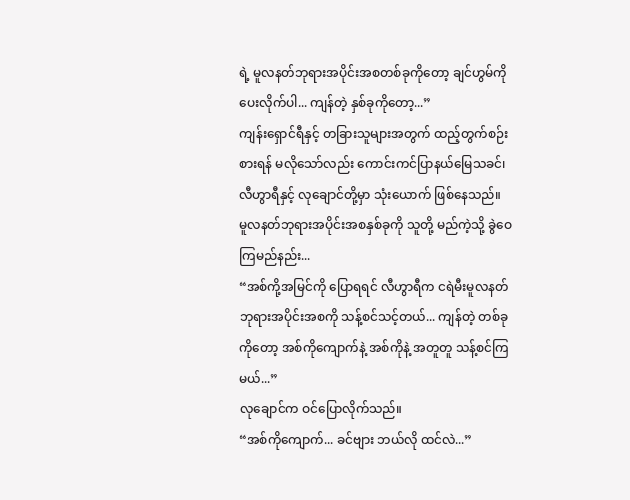ရဲ့ မူလနတ်ဘုရားအပိုင်းအစတစ်ခုကိုတော့ ချင်ဟွမ်ကို ပေးလိုက်ပါ... ကျန်တဲ့ နှစ်ခုကိုတော့...”
ကျန်းရှောင်ရီနှင့် တခြားသူများအတွက် ထည့်တွက်စဉ်းစားရန် မလိုသော်လည်း ကောင်းကင်ပြာနယ်မြေသခင်၊ လီဟွာရီနှင့် လုချောင်တို့မှာ သုံးယောက် ဖြစ်နေသည်။
မူလနတ်ဘုရားအပိုင်းအစနှစ်ခုကို သူတို့ မည်ကဲ့သို့ ခွဲဝေကြမည်နည်း...
“အစ်ကို့အမြင်ကို ပြောရရင် လီဟွာရီက ငရဲမီးမူလနတ်ဘုရားအပိုင်းအစကို သန့်စင်သင့်တယ်... ကျန်တဲ့ တစ်ခုကိုတော့ အစ်ကိုကျောက်နဲ့ အစ်ကိုနဲ့ အတူတူ သန့်စင်ကြမယ်...”
လုချောင်က ဝင်ပြောလိုက်သည်။
“အစ်ကိုကျောက်... ခင်ဗျား ဘယ်လို ထင်လဲ...”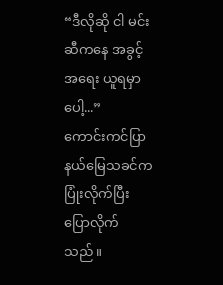“ဒီလိုဆို ငါ မင်းဆီကနေ အခွင့်အရေး ယူရမှာပေါ့...”
ကောင်းကင်ပြာနယ်မြေသခင်က ပြုံးလိုက်ပြီး ပြောလိုက်သည်။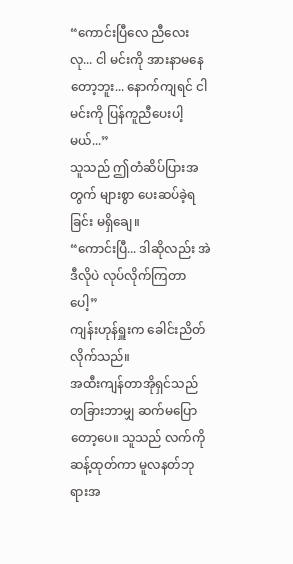“ကောင်းပြီလေ ညီလေးလု... ငါ မင်းကို အားနာမနေတော့ဘူး... နောက်ကျရင် ငါ မင်းကို ပြန်ကူညီပေးပါ့မယ်...”
သူသည် ဤတံဆိပ်ပြားအတွက် များစွာ ပေးဆပ်ခဲ့ရခြင်း မရှိချေ။
“ကောင်းပြီ... ဒါဆိုလည်း အဲဒီလိုပဲ လုပ်လိုက်ကြတာပေါ့”
ကျန်းဟုန်ရှူးက ခေါင်းညိတ်လိုက်သည်။
အထီးကျန်တာအိုရှင်သည် တခြားဘာမျှ ဆက်မပြောတော့ပေ။ သူသည် လက်ကိုဆန့်ထုတ်ကာ မူလနတ်ဘုရားအ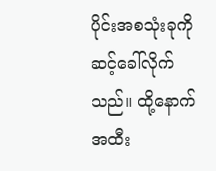ပိုင်းအစသုံးခုကို ဆင့်ခေါ်လိုက်သည်။ ထို့နောက် အထီး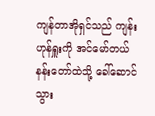ကျန်တာအိုရှင်သည် ကျန်းဟုန်ရှူးကို အင်မော်တယ်နန်းတော်ထဲသို့ ခေါ်ဆောင်သွား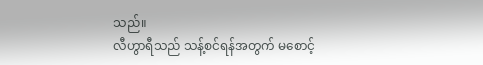သည်။
လီဟွာရီသည် သန့်စင်ရန်အတွက် မစောင့်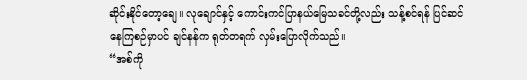ဆိုင်းနိုင်တော့ချေ။ လုချောင်နှင့် ကောင်းကင်ပြာနယ်မြေသခင်တို့လည်း သန့်စင်ရန် ပြင်ဆင်နေကြစဉ်မှာပင် ချင်နန်က ရုတ်တရက် လှမ်းပြောလိုက်သည်။
“အစ်ကို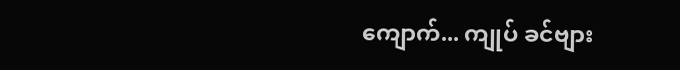ကျောက်... ကျုပ် ခင်ဗျား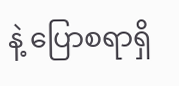နဲ့ ပြောစရာရှိ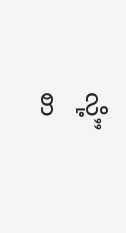လို့”
စာ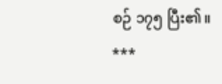စဉ် ၁၇၅ ပြီး၏။
***